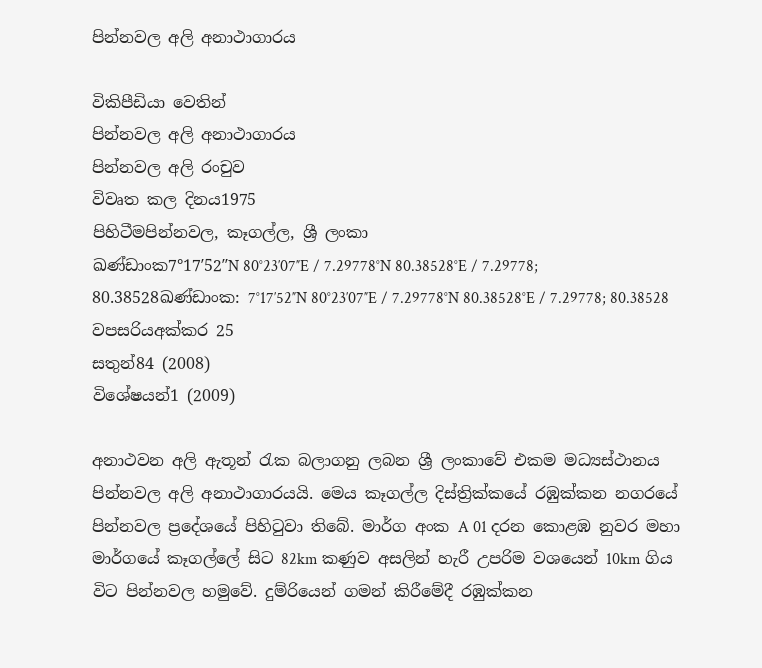පින්නවල අලි අනාථාගාරය

විකිපීඩියා වෙතින්
පින්නවල අලි අනාථාගාරය
පින්නවල අලි රංචුව
විවෘත කල දිනය1975
පිහිටීමපින්නවල, කෑගල්ල, ශ්‍රී ලංකා
ඛණ්ඩාංක7°17′52″N 80°23′07″E / 7.29778°N 80.38528°E / 7.29778; 80.38528ඛණ්ඩාංක: 7°17′52″N 80°23′07″E / 7.29778°N 80.38528°E / 7.29778; 80.38528
වපසරියඅක්කර 25
සතුන්84 (2008)
විශේෂයන්1 (2009)

අනාථවන අලි ඇතූන් රැක බලාගනු ලබන ශ්‍රී ලංකාවේ එකම මධ්‍යස්ථානය පින්නවල අලි අනාථාගාරයයි. මෙය කෑගල්ල දිස්ත්‍රික්කයේ රඹුක්කන නගරයේ පින්නවල ප්‍රදේශයේ පිහිටුවා තිබේ. මාර්ග අංක A 01 දරන කොළඹ නුවර මහා මාර්ගයේ කෑගල්ලේ සිට 82km කණුව අසලින් හැරී උපරිම වශයෙන් 10km ගිය විට පින්නවල හමුවේ. දුම්රියෙන් ගමන් කිරීමේදී රඹුක්කන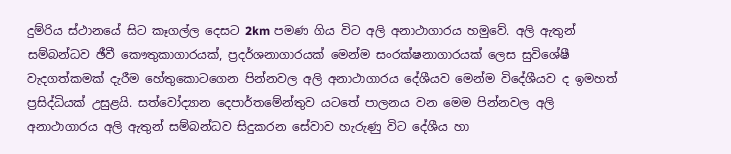දුම්රිය ස්ථානයේ සිට කෑගල්ල දෙසට 2km පමණ ගිය විට අලි අනාථාගාරය හමුවේ. අලි ඇතුන් සම්බන්ධව ඡීවී කෞතුකාගාරයක්, ප්‍රදර්ශනාගාරයක් මෙන්ම සංරක්ෂනාගාරයක් ලෙස සුවිශේෂී වැදගත්කමක් දැරීම හේතුකොටගෙන පින්නවල අලි අනාථාගාරය දේශීයව මෙන්ම විදේශීයව ද ඉමහත් ප්‍රසිද්ධියක් උසුළයි. සත්වෝද්‍යාන දෙපාර්තමේන්තුව යටතේ පාලනය වන මෙම පින්නවල අලි අනාථාගාරය අලි ඇතුන් සම්බන්ධව සිදුකරන සේවාව හැරුණු විට දේශීය හා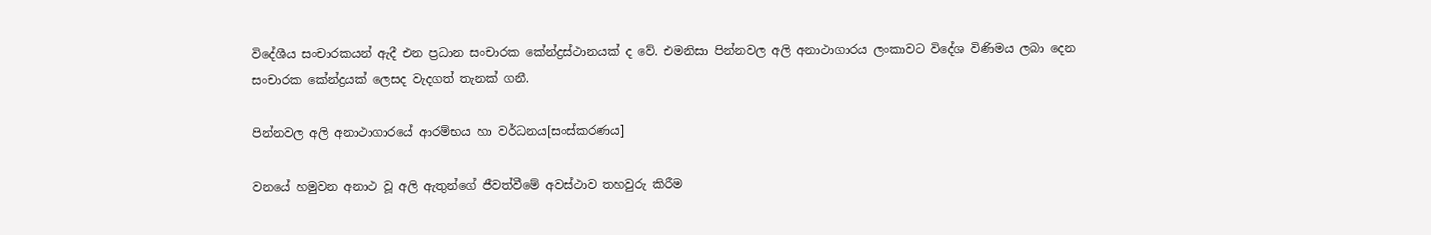විදේශීය සංචාරකයන් ඇදී එන ප්‍රධාන සංචාරක කේන්ද්‍රස්ථානයක් ද වේ. එමනිසා පින්නවල අලි අනාථාගාරය ලංකාවට විදේශ විණිමය ලබා දෙන සංචාරක කේන්ද්‍රයක් ලෙසද වැදගත් තැනක් ගනී.

පින්නවල අලි අනාථාගාරයේ ආරම්භය හා වර්ධනය[සංස්කරණය]

වනයේ හමුවන අනාථ වූ අලි ඇතුන්ගේ ජීවත්වීමේ අවස්ථාව තහවුරු කිරීම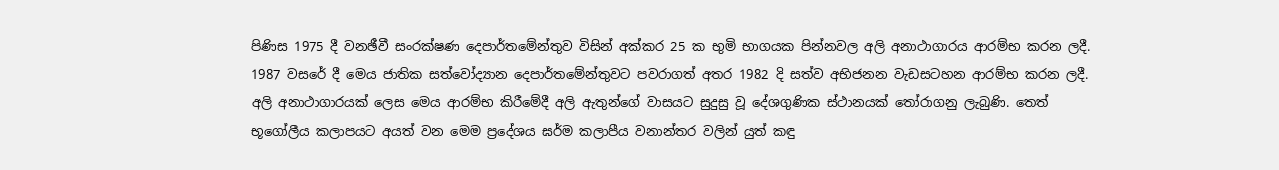පිණිස 1975 දී වනඡීවී සංරක්ෂණ දෙපාර්තමේන්තුව විසින් අක්කර 25 ක භුමි භාගයක පින්නවල අලි අනාථාගාරය ආරම්භ කරන ලදී. 1987 වසරේ දී මෙය ජාතික සත්වෝද්‍යාන දෙපාර්තමේන්තුවට පවරාගත් අතර 1982 දි සත්ව අභිජනන වැඩසටහන ආරම්භ කරන ලදී. අලි අනාථාගාරයක් ලෙස මෙය ආරම්භ කිරීමේදී අලි ඇතුන්ගේ වාසයට සුදුසු වූ දේශගුණික ස්ථානයක් තෝරාගනු ලැබුණි. තෙත් භූගෝලීය කලාපයට අයත් වන මෙම ප්‍රදේශය ඝර්ම කලාපීය වනාන්තර වලින් යුත් කඳු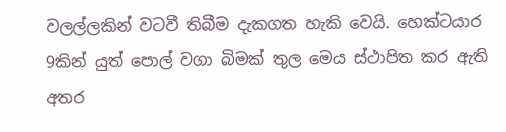වලල්ලකින් වටවී තිබීම දැකගත හැකි වෙයි. හෙක්ටයාර 9කින් යුත් පොල් වගා බිමක් තුල මෙය ස්ථාපිත කර ඇති අතර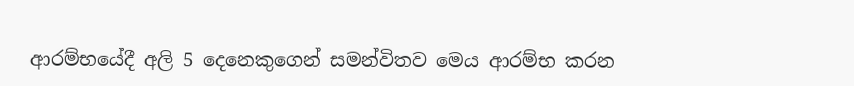ආරම්භයේදී අලි 5 දෙනෙකුගෙන් සමන්විතව මෙය ආරම්භ කරන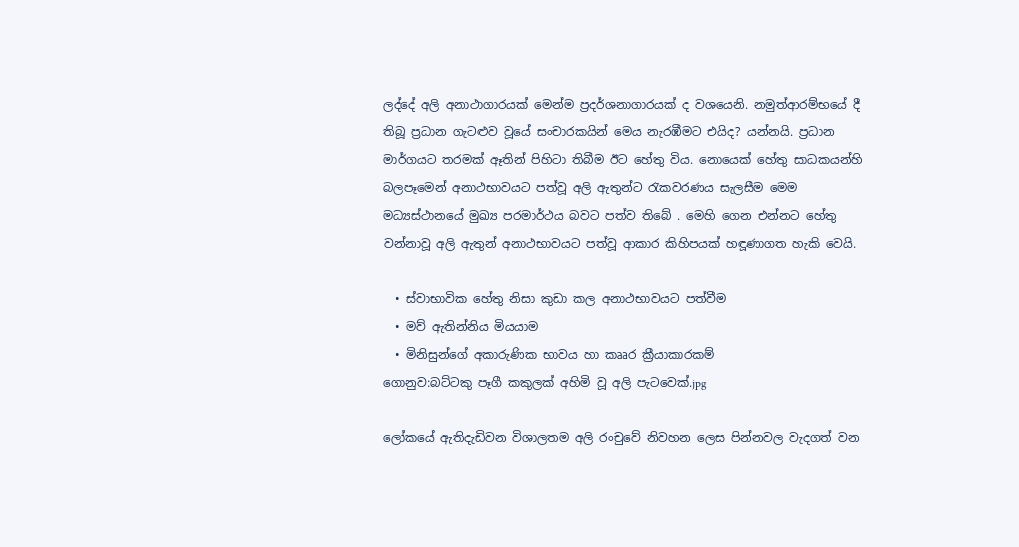ලද්දේ අලි අනාථාගාරයක් මෙන්ම ප්‍රදර්ශනාගාරයක් ද වශයෙනි. නමුත්ආරම්භයේ දී තිබූ ප්‍රධාන ගැටළුව වූයේ සංචාරකයින් මෙය නැරඹීමට එයිද? යන්නයි. ප්‍රධාන මාර්ගයට තරමක් ඈතින් පිහිටා තිබීම ඊට හේතු විය. නොයෙක් හේතු සාධකයන්හි බලපෑමෙන් අනාථභාවයට පත්වූ අලි ඇතුන්ට රැකවරණය සැලසීම මෙම මධ්‍යස්ථානයේ මුඛ්‍ය පරමාර්ථය බවට පත්ව තිබේ . මෙහි ගෙන එන්නට හේතු වන්නාවූ අලි ඇතුන් අනාථභාවයට පත්වූ ආකාර කිහිපයක් හඳූණාගත හැකි වෙයි.

  • ස්වාභාවික හේතු නිසා කුඩා කල අනාථභාවයට පත්වීම
  • මව් ඇතින්නිය මියයාම
  • මිනිසුන්ගේ අකාරුණික භාවය හා කෲර ක්‍රීයාකාරකම්
ගොනුව:බට්ටකු පෑගී කකුලක් අහිමි වූ අලි පැටවෙක්.jpg

ලෝකයේ ඇතිදැඩිවන විශාලතම අලි රංචුවේ නිවහන ලෙස පින්නවල වැදගත් වන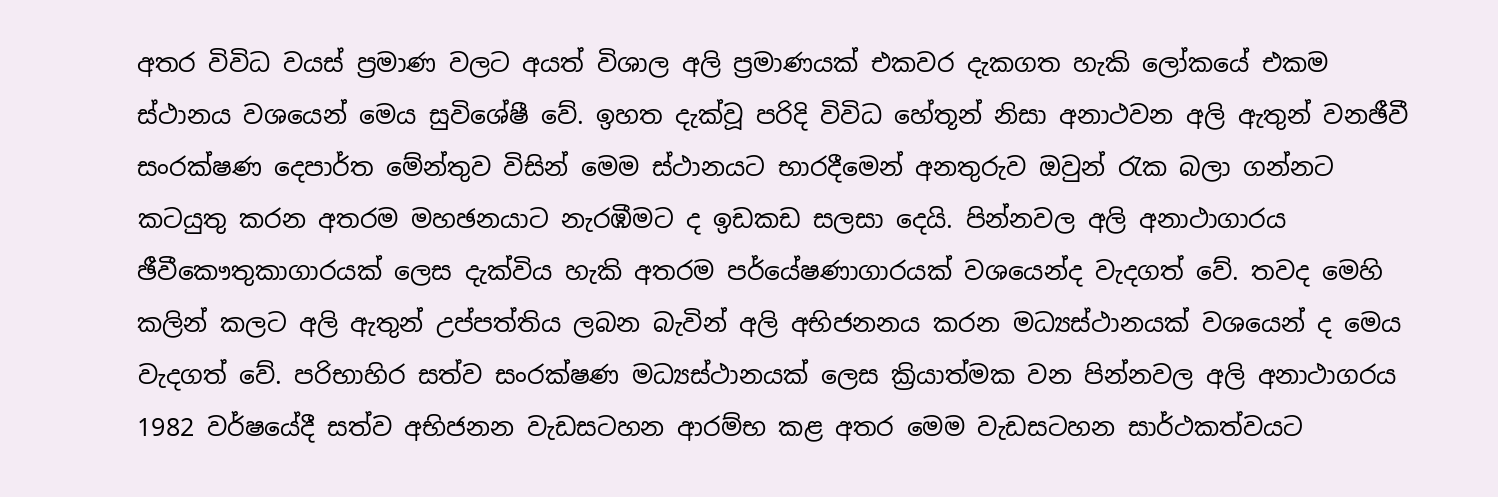අතර විවිධ වයස් ප්‍රමාණ වලට අයත් විශාල අලි ප්‍රමාණයක් එකවර දැකගත හැකි ලෝකයේ එකම ස්ථානය වශයෙන් මෙය සුවිශේෂී වේ. ඉහත දැක්වූ පරිදි විවිධ හේතූන් නිසා අනාථවන අලි ඇතුන් වනඡීවී සංරක්ෂණ දෙපාර්ත මේන්තුව විසින් මෙම ස්ථානයට භාරදීමෙන් අනතුරුව ඔවුන් රැක බලා ගන්නට කටයුතු කරන අතර‍ම මහඡනයාට නැරඹීමට ද ඉඩකඩ සලසා දෙයි. පින්නවල අලි අනාථාගාරය ඡීවීකෞතුකාගාරයක් ලෙස දැක්විය හැකි අතරම පර්යේෂණාගාරයක් වශයෙන්ද වැදගත් වේ. තවද මෙහි කලින් කලට අලි ඇතුන් උප්පත්තිය ලබන බැවින් අලි අභිජනනය කරන මධ්‍යස්ථානයක් වශයෙන් ද මෙය වැදගත් වේ. පරිභාහිර සත්ව සංරක්ෂණ මධ්‍යස්ථානයක් ලෙස ක්‍රියාත්මක වන පින්නවල අලි අනාථාගරය 1982 වර්ෂයේදී සත්ව අභිජනන වැඩසටහන ආරම්භ කළ අතර මෙම වැඩසටහන සාර්ථකත්වයට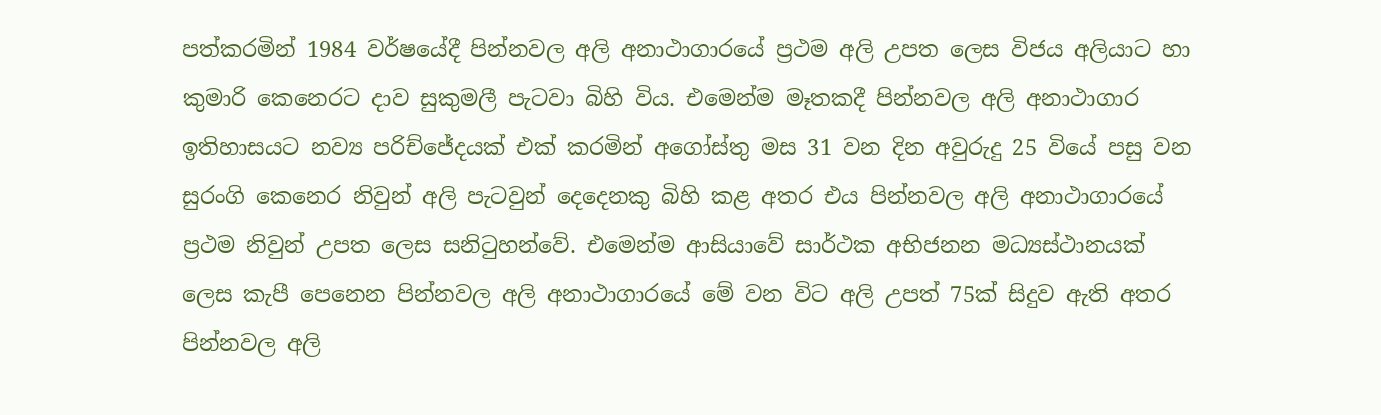පත්කරමින් 1984 වර්ෂයේදී පින්නවල අලි අනාථාගාරයේ ප්‍රථම අලි උපත ලෙස විජය අලියාට හා කුමාරි කෙනෙරට දාව සුකුමලී පැටවා බිහි විය. එමෙන්ම මෑතකදී පින්නවල අලි අනාථාගාර‍ ඉතිහාසයට නව්‍ය පරිච්ජේදයක් එක් කරමින් අගෝස්තු මස 31 වන දින අවුරුදු 25 වියේ පසු වන සුරංගි කෙනෙර නිවුන් අලි පැටවුන් දෙදෙනකු බිහි කළ අතර එය පින්නවල අලි අනාථාගාරයේ ප්‍රථම නිවුන් උපත ලෙස සනිටුහන්වේ. එමෙන්ම ආසියාවේ සාර්ථක අභිජනන මධ්‍යස්ථානයක් ලෙස කැපී පෙනෙන පින්නවල අලි අනාථාගාරයේ මේ වන විට අලි උපත් 75ක් සිදුව ඇති අතර පින්නවල අලි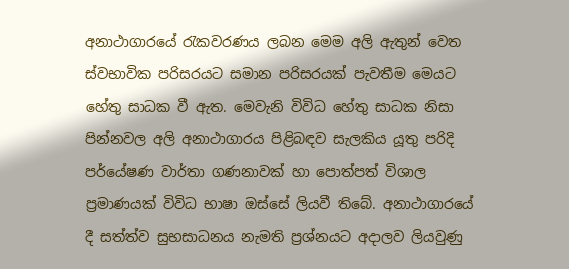අනාථාගාරයේ රැකවරණය ලබන මෙම අලි ඇතුන් වෙත ස්වභාවික පරිසරයට සමාන පරිසරයක් පැවතීම මෙයට හේතු සාධක වී ඇත. මෙවැනි විවිධ හේතු සාධක නිසා පින්නවල අලි අනාථාගාරය පිළිබඳව සැලකිය යූතු පරිදි පර්යේෂණ වාර්තා ගණනාවක් හා පොත්පත් විශාල ප්‍රමාණයක් විවිධ භාෂා ඔස්සේ ලියවී තිබේ. අනාථාගාරයේ දී සත්ත්ව සුභසාධනය නැමති ප්‍රශ්නයට අදාලව ලියවුණු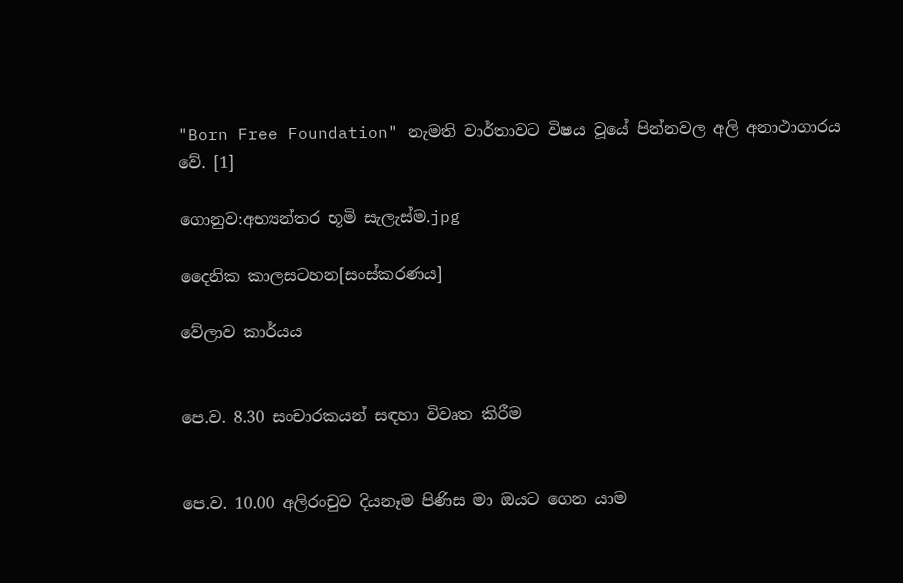"Born Free Foundation" නැමති වාර්තාවට විෂය වූයේ පින්නවල අලි අනාථාගාරය වේ. [1]

ගොනුව:අභ්‍යන්තර භූමි සැලැස්ම.jpg

දෛනික කාලසටහන[සංස්කරණය]

වේලාව කාර්යය


පෙ.ව. 8.30 සංචාරකයන් සඳහා විවෘත කිරීම


පෙ.ව. 10.00 අලිරංචුව දියනෑම පිණිස මා ඔයට ගෙන යාම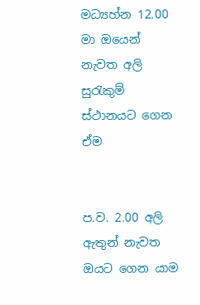මධ්‍යහ්න 12.00 මා ඔයෙන් නැවත අලි සුරැකුම් ස්ථානයට ගෙන ඒම


ප.ව. 2.00 අලි ඇතුන් නැවත ඔයට ගෙන යාම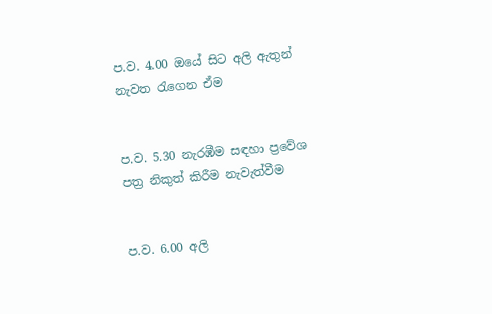ප.ව. 4.00 ඔයේ සිට අලි ඇතුන් නැවත රැගෙන ඒම


ප.ව. 5.30 නැරඹීම සඳහා ප්‍රවේශ පත්‍ර නිකුත් කිරීම නැවැත්වීම


ප.ව. 6.00 අලි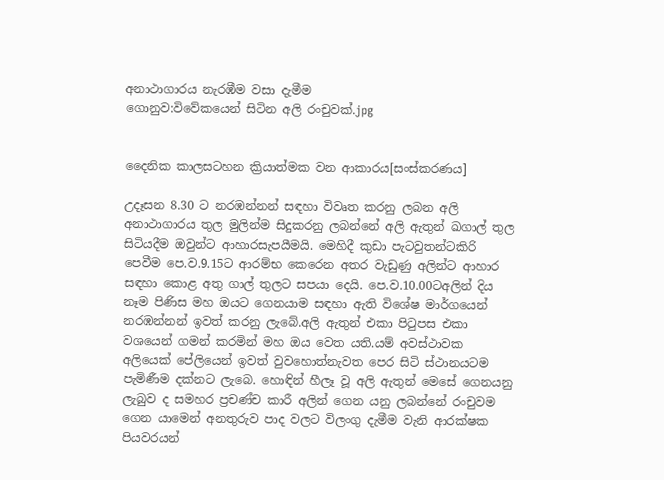අනාථාගාරය නැරඹීම වසා දැමීම
ගොනුව:විවේකයෙන් සිටින අලි රංචුවක්.jpg


දෛනික කාලසටහන ක්‍රියාත්මක වන ආකාරය[සංස්කරණය]

උදෑසන 8.30 ට නරඹන්නන් සඳහා විවෘත කරනු ලබන අලි අනාථාගාරය තුල මුලින්ම සිදුකරනු ලබන්නේ අලි ඇතුන් ඛගාල් තුල සිටියදීම ඔවුන්ට ආහාරසැපයීමයි. මෙහිදී කුඩා පැටවුතන්ටකිරි පෙවීම පෙ.ව.9.15ට ආරම්භ කෙරෙන අතර වැඩුණු අලින්ට ආහාර සඳහා කොළ අතු ගාල් තුලට සපයා දෙයි. පෙ.ව.10.00ටඅලින් දිය නෑම පිණිස මහ ඔයට ගෙනයාම සඳහා ඇති විශේෂ මාර්ගයෙන් නරඹන්නන් ඉවත් කරනු ලැබේ.අලි ඇතුන් එකා පිටුපස එකා වශයෙන් ගමන් කරමින් මහ ඔය වෙත යති.යම් අවස්ථාවක අලියෙක් පේලියෙන් ඉවත් වුවහොත්නැවත පෙර සිටි ස්ථානයටම පැමිණීම දක්නට ලැබෙ. හොඳින් හීලෑ වූ අලි ඇතුන් මෙසේ ගෙනයනු ලැබුව ද සමහර ප්‍රචණ්ච කාරී අලින් ගෙන යනු ලබන්නේ රංචුවම ගෙන යාමෙන් අනතුරුව පාද වලට විලංගු දැමීම වැනි ආරක්ෂක පියවරයන්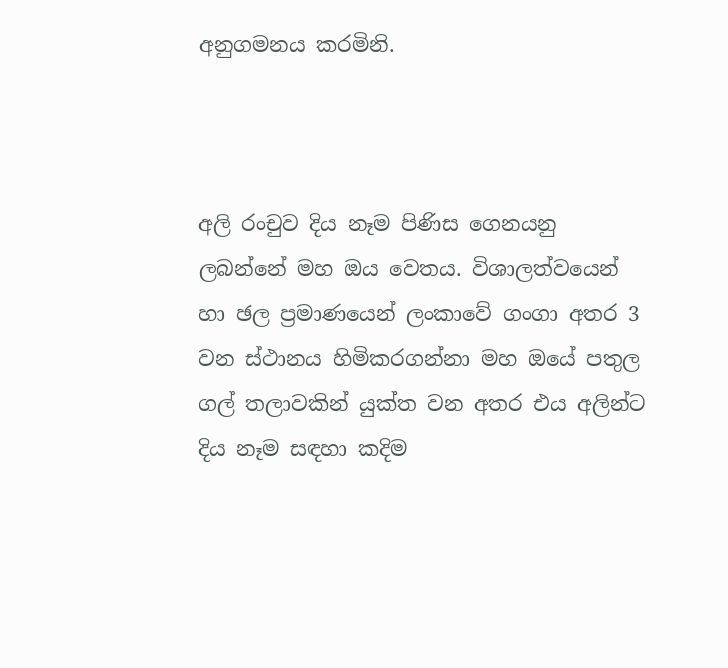අනුගමනය කරමිනි.



අලි රංචුව දිය නෑම පිණිස ගෙනයනු ලබන්නේ මහ ඔය වෙතය. විශාලත්වයෙන් හා ඡල ප්‍රමාණයෙන් ලංකාවේ ගංගා අතර 3 වන ස්ථානය හිමිකරගන්නා මහ ඔයේ පතුල ගල් තලාවකින් යුක්ත වන අතර එය අලින්ට දිය නෑම සඳහා කදිම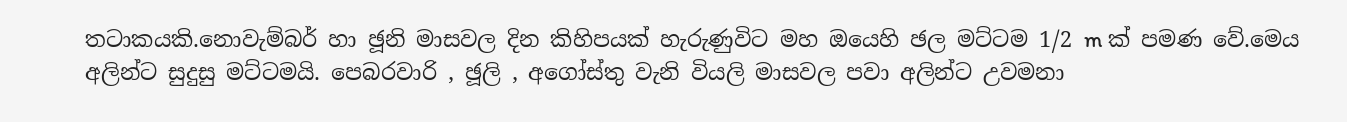තටාකයකි.නොවැම්බර් හා ඡූනි මාසවල දින කිහිපයක් හැරුණුවිට මහ ඔයෙහි ඡල මට්ටම 1/2 m ක් පමණ වේ.මෙය අලින්ට සුදුසු මට්ටමයි. පෙබරවාරි , ඡූලි , අගෝස්තු වැනි වියලි මාසවල පවා අලින්ට උවමනා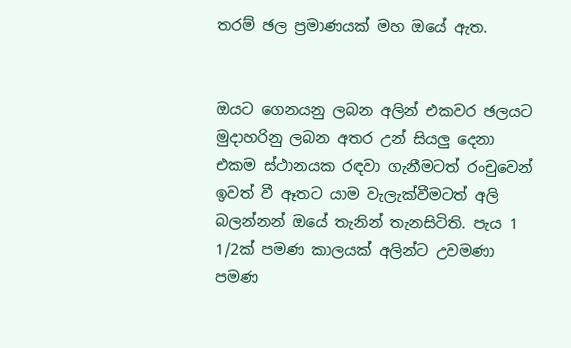තරම් ඡල ප්‍රමාණයක් මහ ඔයේ ඇත.


ඔයට ගෙනයනු ලබන අලින් එකවර ඡලයට මුදාහරිනු ලබන අතර උන් සියලු දෙනා එකම ස්ථානයක රඳවා ගැනීමටත් රංචුවෙන් ඉවත් වී ඈතට යාම වැලැක්වීමටත් අලි බලන්නන් ඔයේ තැනින් තැනසිටිති. පැය 1 1/2ක් පමණ කාලයක් අලින්ට උවමණා පමණ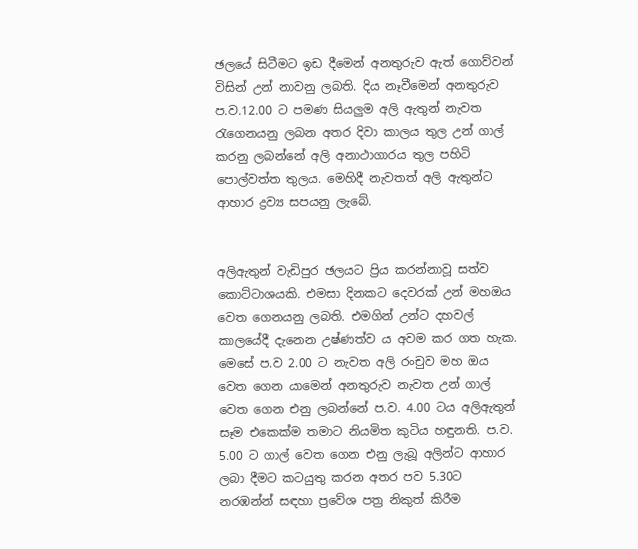ඡලයේ සිටීමට ඉඩ දීමෙන් අනතුරුව ඇත් ගොව්වන් විසින් උන් නාවනු ලබති. දිය නෑවීමෙන් අනතුරුව ප.ව.12.00 ට පමණ සියලුම අලි ඇතුන් නැවත රැගෙනයනු ලබන අතර දිවා කාලය තුල උන් ගාල් කරනු ලබන්නේ අලි අනාථාගාරය තුල පහිටි පොල්වත්ත තුලය. මෙහිදී නැවතත් අලි ඇතුන්ට ආහාර ද්‍රව්‍ය සපයනු ලැබේ.


අලිඇතුන් වැඩිපුර ඡලයට ප්‍රිය කරන්නාවූ සත්ව කොට්ටාශයකි. එමසා දිනකට දෙවරක් උන් මහඔය වෙත ගෙනයනු ලබති. එමගින් උන්ට දහවල් කාලයේදී දැනෙන උෂ්ණත්ව ය අවම කර ගත හැක. මෙසේ ප.ව 2.00 ට නැවත අලි රංචුව මහ ඔය වෙත ගෙන යාමෙන් අනතුරුව නැවත උන් ගාල් වෙත ගෙන එනු ලබන්නේ ප.ව. 4.00 ටය අලිඇතුන් සෑම එකෙක්ම තමාට නියමිත කුටිය හඳුනති. ප.ව. 5.00 ට ගාල් වෙත ගෙන එනු ලැබූ අලින්ට ආහාර ලබා දීමට කටයුතු කරන අතර පව 5.30ට නරඹන්න් සඳහා ප්‍රවේශ පත්‍ර නිකුත් කිරීම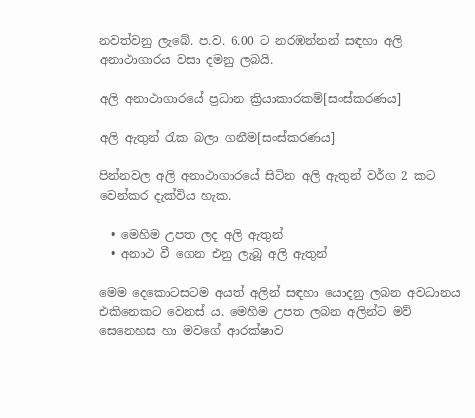නවත්වනු ලැබේ. ප.ව. 6.00 ට නරඹන්නන් සඳහා අලි අනාථාගාරය වසා දමනු ලබයි.

අලි අනාථාගාරයේ ප්‍රධාන ක්‍රියාකාරකම්[සංස්කරණය]

අලි ඇතුන් රැක බලා ගනීම[සංස්කරණය]

පින්නවල අලි අනාථාගාරයේ සිටින අලි ඇතුන් වර්ග 2 කට වෙන්කර දැක්විය හැක.

  • මෙහිම උපත ලද අලි ඇතුන්
  • අනාථ වී ගෙන එනු ලැබූ අලි ඇතුන්

මෙම දෙකොටසටම අයත් අලින් සඳහා යොදනු ලබන අවධානය එකිනෙකට වෙනස් ය. මෙහිම උපත ලබන අලින්ට මව් සෙනෙහස හා මවගේ ආරක්ෂාව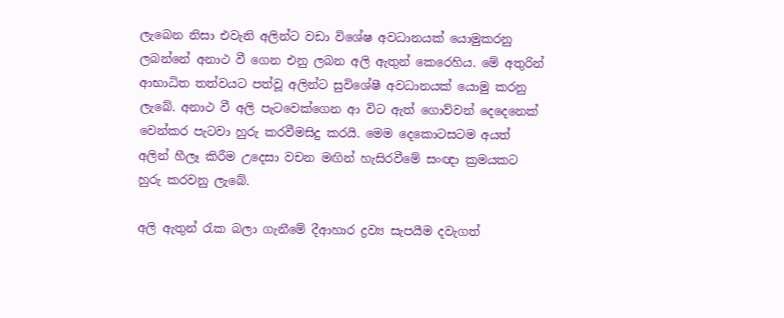ලැබෙන නිසා එවැනි අලින්ට වඩා විශේෂ අවධානයක් යොමුකරනු ලබන්නේ අනාථ වී ගෙන එනු ලබන අලි ඇතුන් කෙරෙහිය. මේ අතුරින් ආභාධිත තත්වයට පත්වූ අලින්ට සුවිශේෂී අවධානයක් යොමු කරනු ලැබේ. අනාථ වී අලි පැටවෙක්ගෙන ආ විට ඇත් ගොව්වන් දෙදෙනෙක් වෙන්කර පැටවා හුරු කරවීමසිදු කරයි. මෙම දෙකොටසටම අයත් අලින් හීලෑ කිරීම උදෙසා වචන මඟින් හැසිරවීමේ සංඥා ක්‍රමයකට හුරු කරවනු ලැ‍‍බේ.

අලි ඇතුන් රැක බලා ගැනීමේ දීආහාර ද්‍රව්‍ය සැපයීම දවැගත්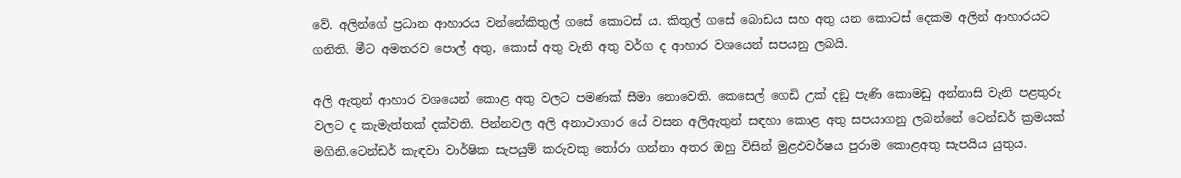වේ. අලින්ගේ ප්‍රධාන ආහාරය වන්නේකිතුල් ගසේ කොටස් ය. කිතුල් ගසේ බොඩය සහ අතු යන කොටස් දෙකම අලින් ආහාරයට ගනිති. මීට අමතරව පොල් අතු, කොස් අතු වැනි අතු වර්ග ද ආහාර වශයෙන් සපයනු ලබයි.

අලි ඇතුන් ආහාර වශයෙන් කොළ අතු වලට පමණක් සීමා නොවෙති. කෙසෙල් ගෙඩි උක් දඞු පැණි කොමඩු අන්නාසි වැනි පළතුරු වලට ද කැමැත්තක් දක්වති. පින්නවල අලි අනාථාගාර යේ වසන අලිඇතුන් සඳහා කොළ අතු සපයාගනු ලබන්නේ ටෙන්ඩර් ක්‍රමයක් මගිනි.ටෙන්ඩර් කැඳවා වාර්ෂික සැපයුම් කරුවකු තෝරා ගන්නා අතර ඔහු විසින් මුළඵවර්ෂය පුරාම කොළඅතු සැපයිය යුතුය.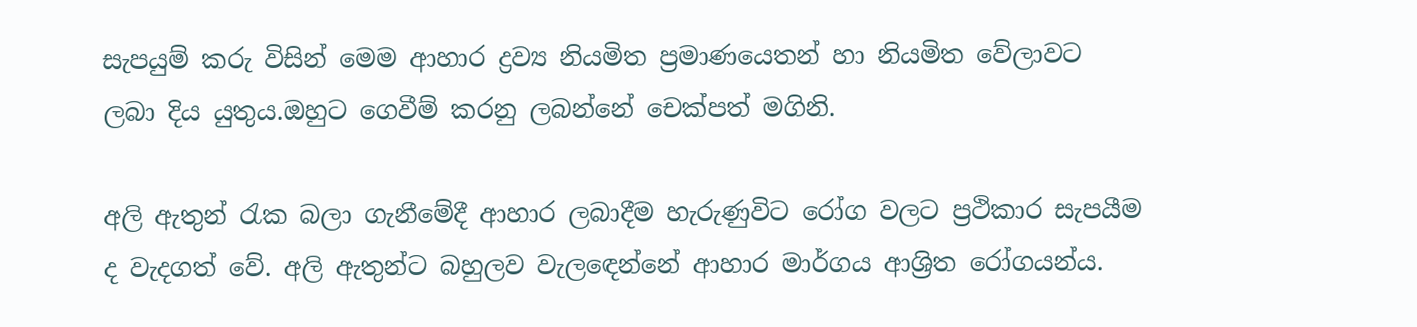සැපයුම් කරු විසින් මෙම ආහාර ද්‍රව්‍ය නියමිත ප්‍රමාණයෙතන් හා නියමිත වේලාවට ලබා දිය යුතුය.ඔහුට ගෙවීම් කරනු ලබන්නේ චෙක්පත් මගිනි.

අලි ඇතුන් රැක බලා ගැනීමේදී ආහාර ලබාදීම හැරුණුවිට රෝග වලට ප්‍රථිකාර සැපයීම ද වැදගත් වේ. අලි ඇතුන්ට බහුලව වැලඳෙන්නේ ආහාර මාර්ගය ආශ්‍රිත රෝගයන්ය.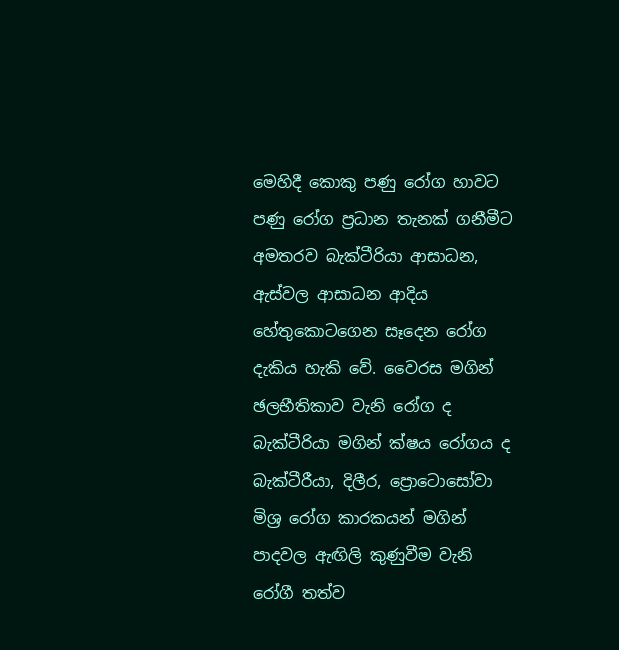මෙහිදී කොකු පණු රෝග හාවට පණු රෝග ප්‍රධාන තැනක් ගනීමීට අමතරව බැක්ටීරියා ආසාධන, ඇස්වල ආසාධන ආදිය හේතුකොටගෙන සෑදෙන රෝග දැකිය හැකි වේ. වෛරස මගින් ඡලභීතිකාව වැනි රෝග ද බැක්ටීරියා මගින් ක්ෂය රෝගය ද බැක්ටීරීයා, දිලීර, ප්‍රොටොසෝවා මිශ්‍ර රෝග කාරකයන් මගින් පාදවල ඇඟිලි කුණුවීම වැනි රෝගී තත්ව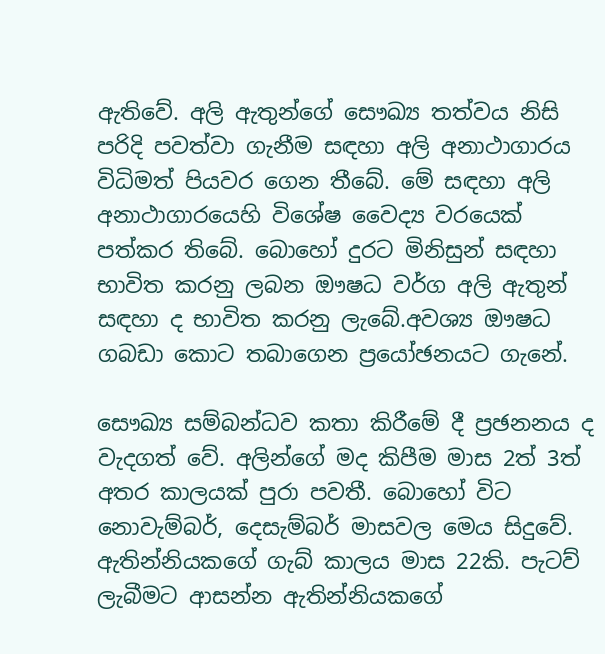ඇතිවේ. අලි ඇතුන්ගේ සෞඛ්‍ය තත්වය නිසි පරිදි පවත්වා ගැනීම සඳහා අලි අනාථාගාරය විධිමත් පියවර ගෙන තීබේ. මේ සඳහා අලි අනාථාගාරයෙහි විශේෂ වෛද්‍ය වරයෙක් පත්කර තිබේ. බොහෝ දුරට මිනිසුන් සඳහා භාවිත කරනු ලබන ඖෂධ වර්ග අලි ඇතුන් සඳහා ද භාවිත කරනු ලැබේ.අවශ්‍ය ඖෂධ ගබඩා කොට තබාගෙන ප්‍රයෝඡනයට ගැනේ.

සෞඛ්‍ය සම්බන්ධව කතා කිරීමේ දී ප්‍රඡනනය ද වැදගත් වේ. අලින්ගේ මද කිපීම මාස 2ත් 3ත් අතර කාලයක් පුරා පවතී. බොහෝ විට නොවැම්බර්, දෙසැම්බර් මාසවල මෙය සිදුවේ. ඇතින්නියකගේ ගැබ් කාලය මාස 22කි. පැටව් ලැබීමට ආසන්න ඇතින්නියකගේ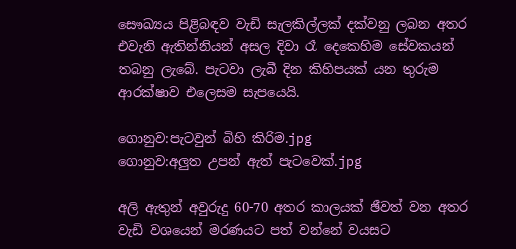සෞඛ්‍යය පිළිබඳව වැඩි සැලකිල්ලක් දක්වනු ලබන අතර එවැනි ඇතින්නියන් අසල දිවා රෑ දෙකෙහිම සේවකයන් තබනු ලැබේ. පැටවා ලැබී දින කිහිපයක් යන තුරුම ආරක්ෂාව එලෙසම සැපයෙයි.

ගොනුව:පැටවුන් බිහි කිරිම.jpg
ගොනුව:අලුත උපන් ඇත් පැටවෙක්.jpg

අලි ඇතුන් අවුරුදු 60-70 අතර කාලයක් ඡීවත් වන අතර වැඩි වශයෙන් මරණයට පත් වන්නේ වයසට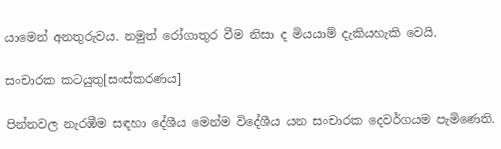යාමෙන් අනතුරුවය. නමුත් රෝගාතුර වීම නිසා ද මියයාම් දැකියහැකි වෙයි.

සංචාරක කටයුතු[සංස්කරණය]

පින්නවල නැරඹීම සඳහා දේශීය මෙන්ම විදේශීය යන සංචාරක දෙවර්ගයම පැමිණෙති.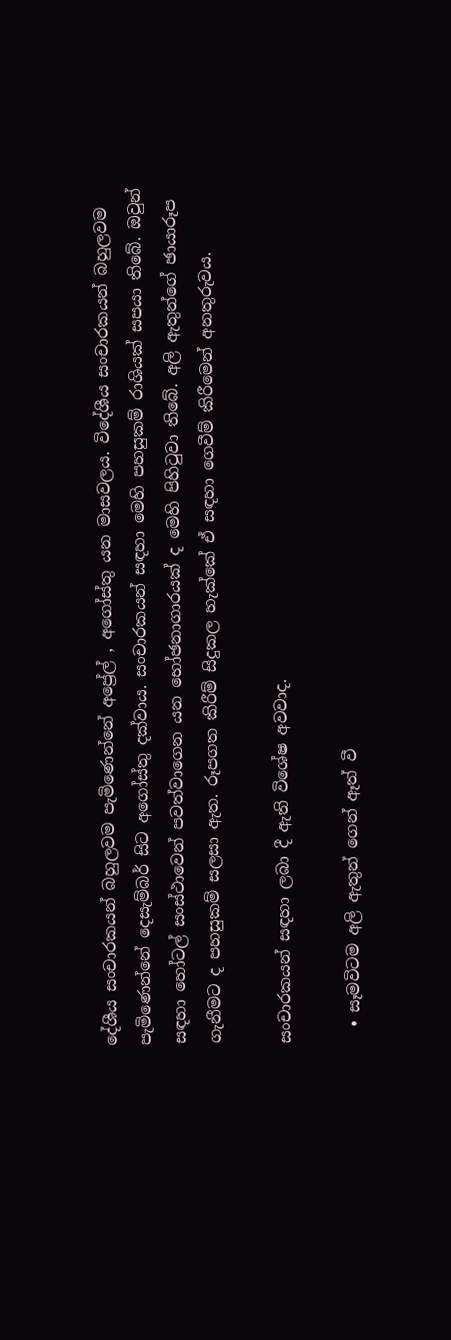දේශීය සංචාරකයන් බහුලවම පැමිණෙන්නේ අප්‍රේල් , අගෝස්තු යන මාසවලය. විදේශීය සංචාරකයන් බහුලවම පැමිණෙන්නේ දෙසැම්බර් සිට අගෝස්තු දක්වාය. සංචාරකයන් සඳහා මෙහි පහසුකම් රාශියක් සපයා තිබේ. ඔවුන් සඳහා හෝටල් සංස්ථාවෙන් පවත්වාගෙන යන භෝඡනාගාරයක් ද මෙහි පිහිටුවා තිබේ. අලි ඇතුන්ගේ ඡායාරූප ගැනීමට ද පහසුකම් සලසා ඇත. රූපගත කිරීම් සිදුකල හැක්කේ ඒ සඳහා ගෙවීම් කිරීමෙන් අනතුරුවය.

සංචාරකයන් සඳහා ලබා දී ඇති විශේෂ අවවාද.

  • සෑමවිටම අලි ඇතුන් ගෙන් ඈත් වී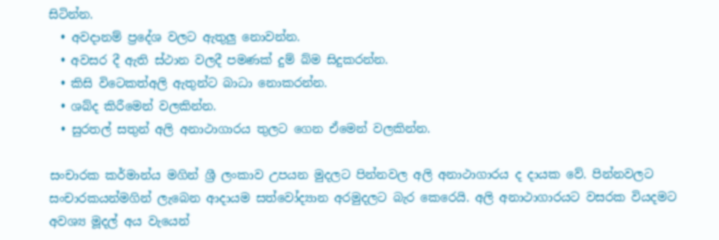සිටින්න.
  • අවදානම් ප්‍රදේශ වලට ඇතුලු නොවන්න.
  • අවසර දී ඇති ස්ථාන වලදී පමණක් දුම් බ්ම සිදුකරන්න.
  • කිසි විටෙකත්අලි ඇතුන්ට බාධා නොකරන්න.
  • ශබ්ද කිරීමෙන් වලකින්න.
  • සුරතල් සතුන් අලි අනාථාගාරය තුලට ගෙන ඒමෙන් වලකින්න.

සංචාරක කර්මාන්ය මගින් ශ්‍රී ලංකාව උපයන මුදලට පින්නවල අලි අනාථාගාරය ද දායක වේ. පින්නවලට සංචාරකයන්මගින් ලැබෙන ආදායම සත්වෝද්‍යාන අරමුදලට බැර කෙරෙයි. අලි අනාථාගාරයට වසරක වියදමට අවශ්‍ය මූදල් අය වැයෙන්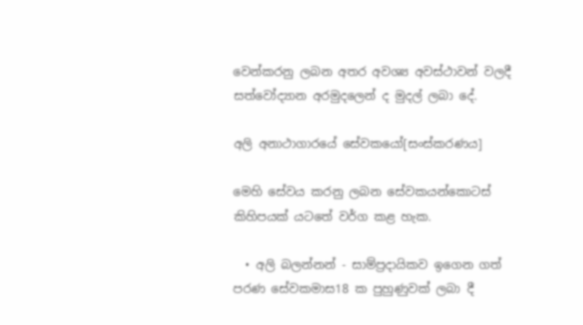වෙන්කරනු ලබන අතර අවශ්‍ය අවස්ථාවන් වලදී සත්වෝද්‍යාන අරමුදලෙන් ද මුදල් ලබා දේ.

අලි අනාථාගාරයේ සේවකයෝ[සංස්කරණය]

මෙහි සේවය කරනු ලබන සේවකයන්කොටස් කිහිපයක් යටතේ වර්ග කළ හැක.

  • අලි බලන්නන් - සාම්ප්‍රදායිකව ඉගෙන ගත් පරණ සේවකමාස18 ක පුහුණුවක් ලබා දී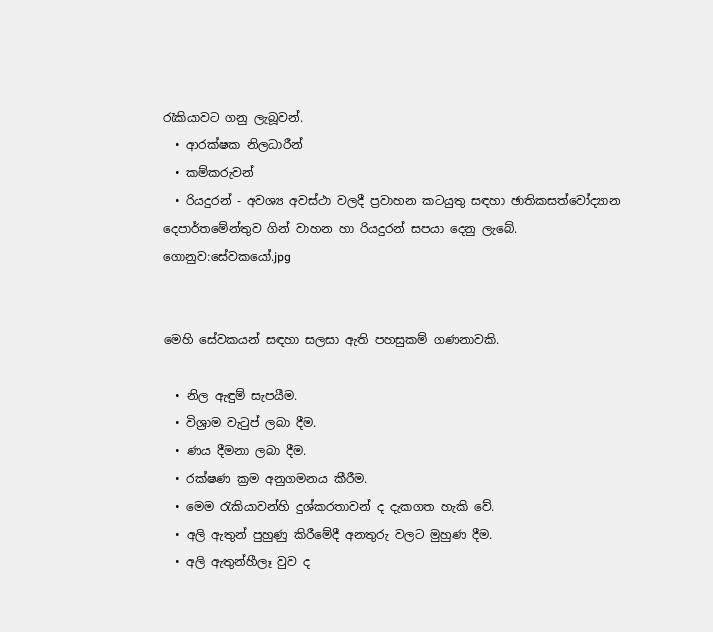රැකියාවට ගනු ලැබූවන්.
  • ආරක්ෂක නිලධාරීන්
  • කම්කරුවන්
  • රියදුරන් - අවශ්‍ය අවස්ථා වලදී ප්‍රවාහන කටයුතු සඳහා ඡාතිකසත්වෝද්‍යාන දෙපාර්තමේන්තුව ගින් වාහන හා රියදුරන් සපයා දෙනු ලැබේ.
ගොනුව:සේවකයෝ.jpg


මෙහි සේවකයන් සඳහා සලසා ඇති පහසුකම් ගණනාවකි.

  • නිල ඇඳුම් සැපයීම.
  • විශ්‍රාම වැටුප් ලබා දීම.
  • ණය දීමනා ලබා දීම.
  • රක්ෂණ ක්‍රම අනුගමනය කීරීම.
  • මෙම රැකියාවන්හි දුශ්කරතාවන් ද දැකගත හැකි වේ.
  • අලි ඇතුන් පුහුණු කිරීමේදී අනතුරු වලට මුහුණ දීම.
  • අලි ඇතුන්හීලෑ වුව ද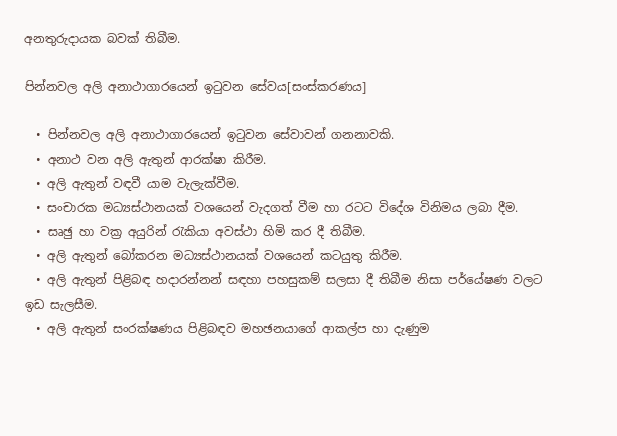අනතුරුදායක බවක් තිබීම.

පින්නවල අලි අනාථාගාරයෙන් ඉටුවන සේවය[සංස්කරණය]

  • පින්නවල අලි අනාථාගාරයෙන් ඉටුවන සේවාවන් ගනනාවකි.
  • අනාථ වන අලි ඇතුන් ආරක්ෂා කිරීම.
  • අලි ඇතුන් වඳවී යාම වැලැක්වීම.
  • සංචාරක මධ්‍යස්ථානයක් වශයෙන් වැදගත් වීම හා රටට විදේශ විනිමය ලබා දීම.
  • සෘඡු හා වක්‍ර අයුරින් රැකියා අවස්ථා හිමි කර දී තිබීම.
  • අලි ඇතුන් බෝකරන මධ්‍යස්ථානයක් වශයෙන් කටයුතු කිරීම.
  • අලි ඇතුන් පිළිබඳ හදාරන්නන් සඳහා පහසුකම් සලසා දී තිබීම නිසා පර්යේෂණ වලට ඉඩ සැලසීම.
  • අලි ඇතුන් සංරක්ෂණය පිළිබඳව මහඡනයාගේ ආකල්ප හා දැණුම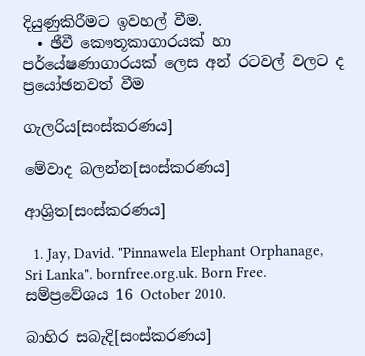දියුණුකිරීමට ඉවහල් වීම.
  • ඡීවී කෞතූකාගාරයක් හා පර්යේෂණාගාරයක් ලෙස අන් රටවල් වලට ද ප්‍රයෝඡනවත් වීම

ගැලරිය[සංස්කරණය]

මේවාද බලන්න[සංස්කරණය]

ආශ්‍රිත[සංස්කරණය]

  1. Jay, David. "Pinnawela Elephant Orphanage, Sri Lanka". bornfree.org.uk. Born Free. සම්ප්‍රවේශය 16 October 2010.

බාහිර සබැදි[සංස්කරණය]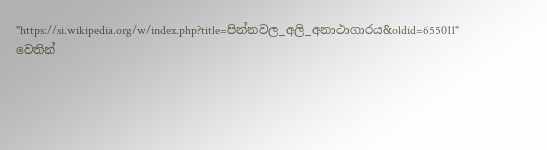"https://si.wikipedia.org/w/index.php?title=පින්නවල_අලි_අනාථාගාරය&oldid=655011" වෙතින්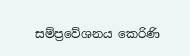සම්ප්‍රවේශනය කෙරිණි